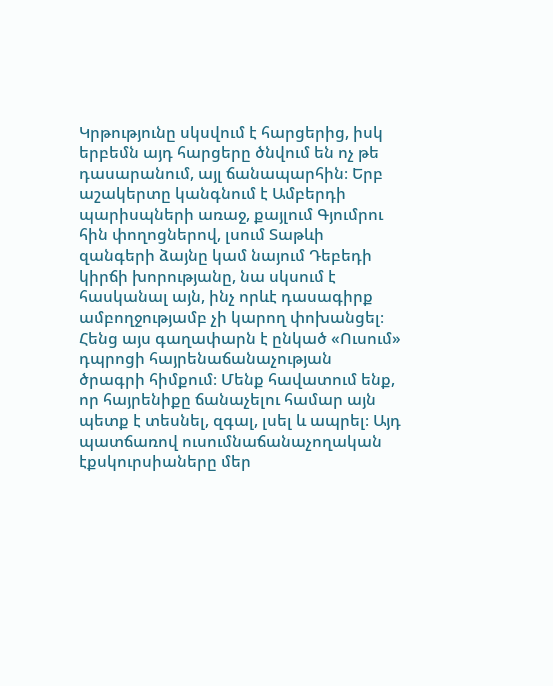Կրթությունը սկսվում է հարցերից, իսկ երբեմն այդ հարցերը ծնվում են ոչ թե դասարանում, այլ ճանապարհին։ Երբ աշակերտը կանգնում է Ամբերդի պարիսպների առաջ, քայլում Գյումրու հին փողոցներով, լսում Տաթևի զանգերի ձայնը կամ նայում Դեբեդի կիրճի խորությանը, նա սկսում է հասկանալ այն, ինչ որևէ դասագիրք ամբողջությամբ չի կարող փոխանցել։
Հենց այս գաղափարն է ընկած «Ուսում» դպրոցի հայրենաճանաչության ծրագրի հիմքում։ Մենք հավատում ենք, որ հայրենիքը ճանաչելու համար այն պետք է տեսնել, զգալ, լսել և ապրել։ Այդ պատճառով ուսումնաճանաչողական էքսկուրսիաները մեր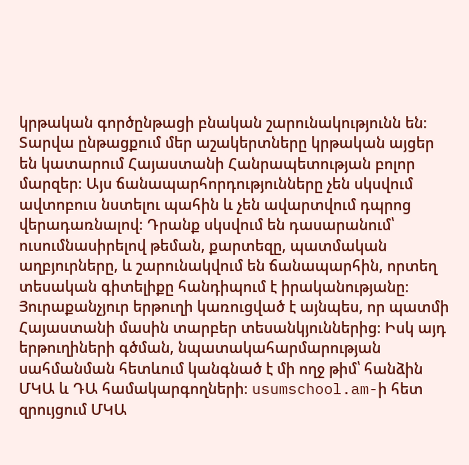կրթական գործընթացի բնական շարունակությունն են։
Տարվա ընթացքում մեր աշակերտները կրթական այցեր են կատարում Հայաստանի Հանրապետության բոլոր մարզեր։ Այս ճանապարհորդությունները չեն սկսվում ավտոբուս նստելու պահին և չեն ավարտվում դպրոց վերադառնալով։ Դրանք սկսվում են դասարանում՝ ուսումնասիրելով թեման, քարտեզը, պատմական աղբյուրները, և շարունակվում են ճանապարհին, որտեղ տեսական գիտելիքը հանդիպում է իրականությանը։
Յուրաքանչյուր երթուղի կառուցված է այնպես, որ պատմի Հայաստանի մասին տարբեր տեսանկյուններից։ Իսկ այդ երթուղիների գծման, նպատակահարմարության սահմանման հետևում կանգնած է մի ողջ թիմ՝ հանձին ՄԿԱ և ԴԱ համակարգողների։ usumschool.am-ի հետ զրույցում ՄԿԱ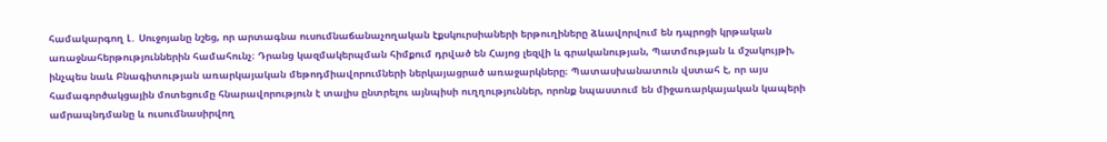համակարգող Լ․ Սուջոյանը նշեց, որ արտագնա ուսումնաճանաչողական էքսկուրսիաների երթուղիները ձևավորվում են դպրոցի կրթական առաջնահերթություններին համահունչ։ Դրանց կազմակերպման հիմքում դրված են Հայոց լեզվի և գրականության, Պատմության և մշակույթի, ինչպես նաև Բնագիտության առարկայական մեթոդմիավորումների ներկայացրած առաջարկները։ Պատասխանատուն վստահ է, որ այս համագործակցային մոտեցումը հնարավորություն է տալիս ընտրելու այնպիսի ուղղություններ, որոնք նպաստում են միջառարկայական կապերի ամրապնդմանը և ուսումնասիրվող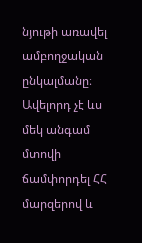նյութի առավել ամբողջական ընկալմանը։
Ավելորդ չէ ևս մեկ անգամ մտովի ճամփորդել ՀՀ մարզերով և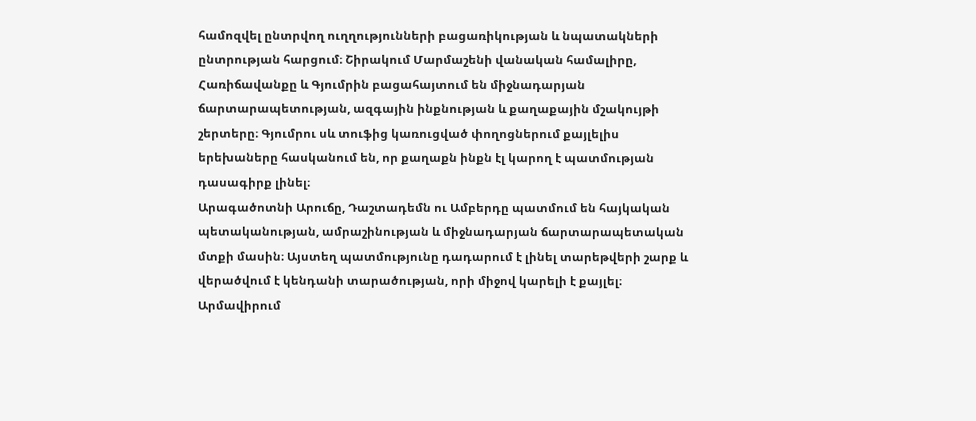համոզվել ընտրվող ուղղությունների բացառիկության և նպատակների ընտրության հարցում։ Շիրակում Մարմաշենի վանական համալիրը, Հառիճավանքը և Գյումրին բացահայտում են միջնադարյան ճարտարապետության, ազգային ինքնության և քաղաքային մշակույթի շերտերը։ Գյումրու սև տուֆից կառուցված փողոցներում քայլելիս երեխաները հասկանում են, որ քաղաքն ինքն էլ կարող է պատմության դասագիրք լինել։
Արագածոտնի Արուճը, Դաշտադեմն ու Ամբերդը պատմում են հայկական պետականության, ամրաշինության և միջնադարյան ճարտարապետական մտքի մասին։ Այստեղ պատմությունը դադարում է լինել տարեթվերի շարք և վերածվում է կենդանի տարածության, որի միջով կարելի է քայլել։
Արմավիրում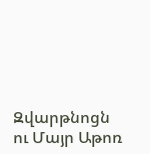Զվարթնոցն ու Մայր Աթոռ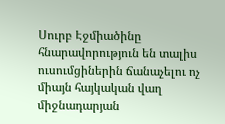Սուրբ Էջմիածինը հնարավորություն են տալիս ուսումցիներին ճանաչելու ոչ միայն հայկական վաղ միջնադարյան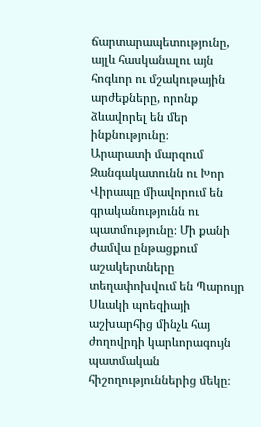ճարտարապետությունը, այլև հասկանալու այն հոգևոր ու մշակութային արժեքները, որոնք ձևավորել են մեր ինքնությունը։
Արարատի մարզում Զանգակատունն ու Խոր Վիրապը միավորում են գրականությունն ու պատմությունը։ Մի քանի ժամվա ընթացքում աշակերտները տեղափոխվում են Պարույր Սևակի պոեզիայի աշխարհից մինչև հայ ժողովրդի կարևորագույն պատմական հիշողություններից մեկը։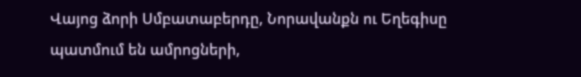Վայոց ձորի Սմբատաբերդը, Նորավանքն ու Եղեգիսը պատմում են ամրոցների,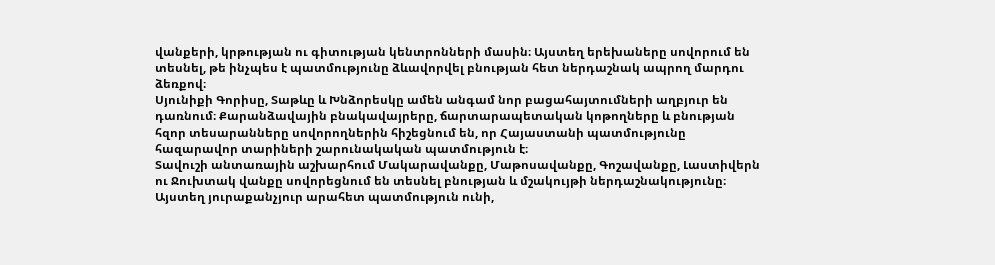վանքերի, կրթության ու գիտության կենտրոնների մասին։ Այստեղ երեխաները սովորում են տեսնել, թե ինչպես է պատմությունը ձևավորվել բնության հետ ներդաշնակ ապրող մարդու ձեռքով։
Սյունիքի Գորիսը, Տաթևը և Խնձորեսկը ամեն անգամ նոր բացահայտումների աղբյուր են դառնում։ Քարանձավային բնակավայրերը, ճարտարապետական կոթողները և բնության հզոր տեսարանները սովորողներին հիշեցնում են, որ Հայաստանի պատմությունը հազարավոր տարիների շարունակական պատմություն է։
Տավուշի անտառային աշխարհում Մակարավանքը, Մաթոսավանքը, Գոշավանքը, Լաստիվերն ու Ջուխտակ վանքը սովորեցնում են տեսնել բնության և մշակույթի ներդաշնակությունը։ Այստեղ յուրաքանչյուր արահետ պատմություն ունի,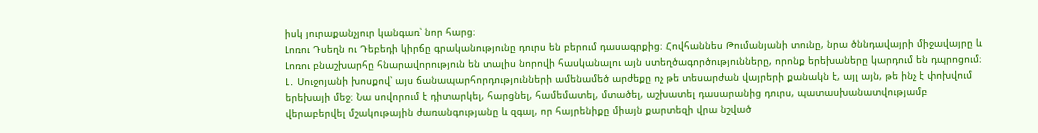իսկ յուրաքանչյուր կանգառ՝ նոր հարց։
Լոռու Դսեղն ու Դեբեդի կիրճը գրականությունը դուրս են բերում դասագրքից։ Հովհաննես Թումանյանի տունը, նրա ծննդավայրի միջավայրը և Լոռու բնաշխարհը հնարավորություն են տալիս նորովի հասկանալու այն ստեղծագործությունները, որոնք երեխաները կարդում են դպրոցում։
Լ․ Սուջոյանի խոսքով՝ այս ճանապարհորդությունների ամենամեծ արժեքը ոչ թե տեսարժան վայրերի քանակն է, այլ այն, թե ինչ է փոխվում երեխայի մեջ։ Նա սովորում է դիտարկել, հարցնել, համեմատել, մտածել, աշխատել դասարանից դուրս, պատասխանատվությամբ վերաբերվել մշակութային ժառանգությանը և զգալ, որ հայրենիքը միայն քարտեզի վրա նշված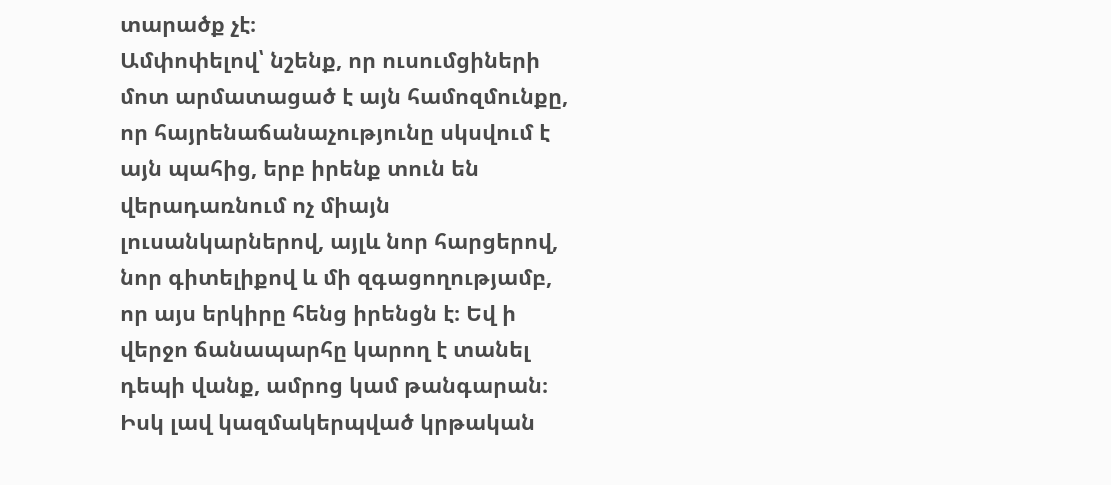տարածք չէ։
Ամփոփելով՝ նշենք, որ ուսումցիների մոտ արմատացած է այն համոզմունքը, որ հայրենաճանաչությունը սկսվում է այն պահից, երբ իրենք տուն են վերադառնում ոչ միայն լուսանկարներով, այլև նոր հարցերով, նոր գիտելիքով և մի զգացողությամբ, որ այս երկիրը հենց իրենցն է։ Եվ ի վերջո ճանապարհը կարող է տանել դեպի վանք, ամրոց կամ թանգարան։ Իսկ լավ կազմակերպված կրթական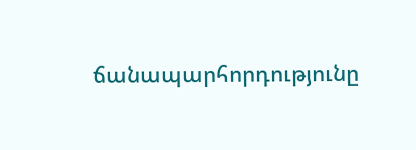ճանապարհորդությունը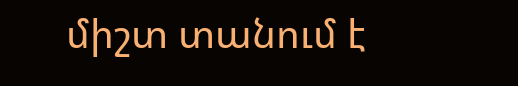միշտ տանում է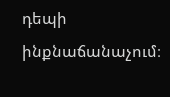դեպի ինքնաճանաչում։